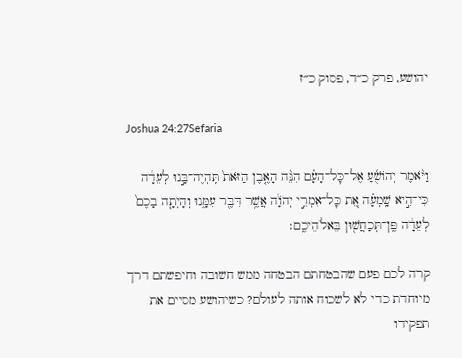יהושע, פרק כ״ד, פסוק כ״ז

Joshua 24:27Sefaria

וַיֹּ֨אמֶר יְהוֹשֻׁ֜עַ אֶל־כׇּל־הָעָ֗ם הִנֵּ֨ה הָאֶ֤בֶן הַזֹּאת֙ תִּֽהְיֶה־בָּ֣נוּ לְעֵדָ֔ה כִּי־הִ֣יא שָֽׁמְעָ֗ה אֵ֚ת כׇּל־אִמְרֵ֣י יְהֹוָ֔ה אֲשֶׁ֥ר דִּבֶּ֖ר עִמָּ֑נוּ וְהָיְתָ֤ה בָכֶם֙ לְעֵדָ֔ה פֶּֽן־תְּכַחֲשׁ֖וּן בֵּאלֹהֵיכֶֽם׃

קרה לכם פעם שהבטחתם הבטחה ממש חשובה וחיפשתם דרך מיוחדת כדי לא לשכוח אותה לעולם? כשיהושע מסיים את תפקידו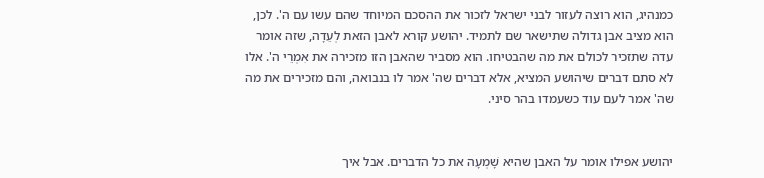כמנהיג, הוא רוצה לעזור לבני ישראל לזכור את ההסכם המיוחד שהם עשו עם ה'. לכן, הוא מציב אבן גדולה שתישאר שם לתמיד. יהושע קורא לאבן הזאת לְעֵדָה, שזה אומר עדה שתזכיר לכולם את מה שהבטיחו. הוא מסביר שהאבן הזו מזכירה את אִמְרֵי ה'. אלו לא סתם דברים שיהושע המציא, אלא דברים שה' אמר לו בנבואה, והם מזכירים את מה שה' אמר לעם עוד כשעמדו בהר סיני.


יהושע אפילו אומר על האבן שהיא שָׁמְעָה את כל הדברים. אבל איך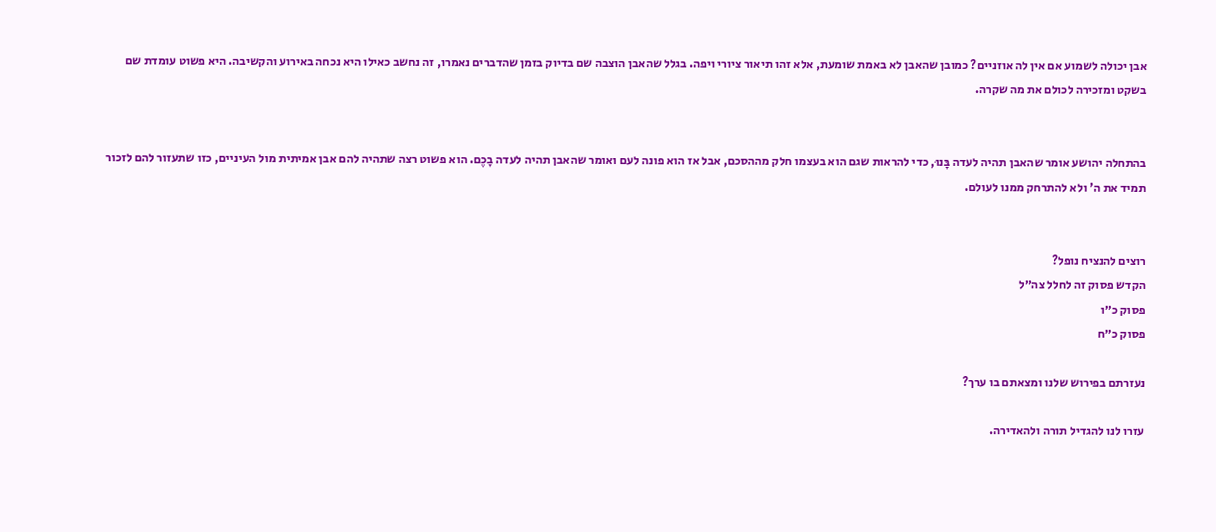אבן יכולה לשמוע אם אין לה אוזניים? כמובן שהאבן לא באמת שומעת, אלא זהו תיאור ציורי ויפה. בגלל שהאבן הוצבה שם בדיוק בזמן שהדברים נאמרו, זה נחשב כאילו היא נכחה באירוע והקשיבה. היא פשוט עומדת שם בשקט ומזכירה לכולם את מה שקרה.


בהתחלה יהושע אומר שהאבן תהיה לעדה בָּנוּ, כדי להראות שגם הוא בעצמו חלק מההסכם, אבל אז הוא פונה לעם ואומר שהאבן תהיה לעדה בָכֶם. הוא פשוט רצה שתהיה להם אבן אמיתית מול העיניים, כזו שתעזור להם לזכור תמיד את ה' ולא להתרחק ממנו לעולם.


רוצים להנציח נופל?
הקדש פסוק זה לחלל צה״ל
פסוק כ״ו
פסוק כ״ח

נעזרתם בפירוש שלנו ומצאתם בו ערך?

עזרו לנו להגדיל תורה ולהאדירה.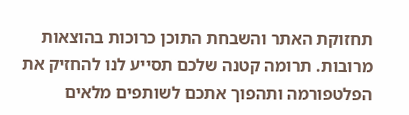תחזוקת האתר והשבחת התוכן כרוכות בהוצאות מרובות. תרומה קטנה שלכם תסייע לנו להחזיק את הפלטפורמה ותהפוך אתכם לשותפים מלאים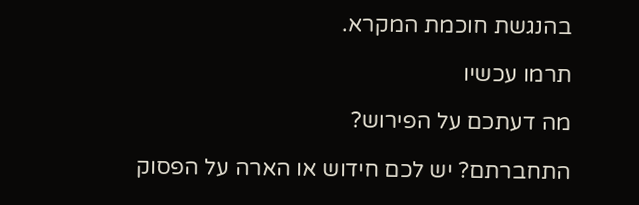בהנגשת חוכמת המקרא.

תרמו עכשיו

מה דעתכם על הפירוש?

התחברתם? יש לכם חידוש או הארה על הפסוק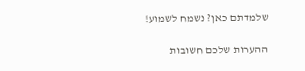שלמדתם כאן? נשמח לשמוע!

ההערות שלכם חשובות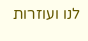לנו ועוזרות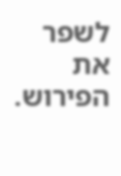לשפר את הפירוש.